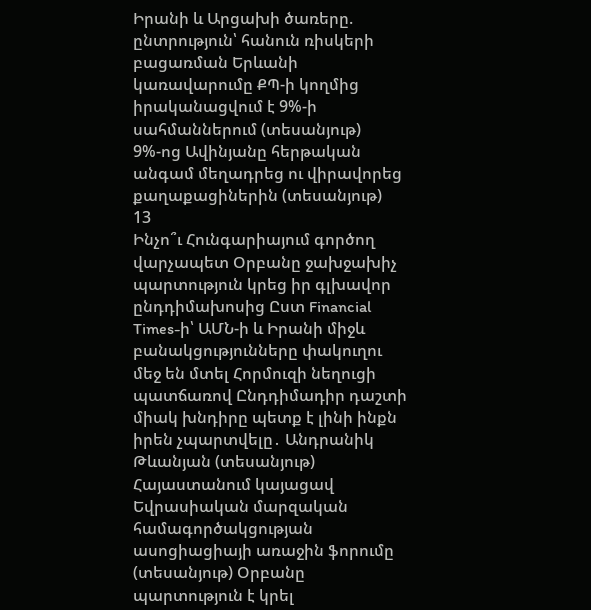Իրանի և Արցախի ծառերը. ընտրություն՝ հանուն ռիսկերի բացառման Երևանի կառավարումը ՔՊ-ի կողմից իրականացվում է 9%-ի սահմաններում (տեսանյութ) 9%-ոց Ավինյանը հերթական անգամ մեղադրեց ու վիրավորեց քաղաքացիներին (տեսանյութ)
13
Ինչո՞ւ Հունգարիայում գործող վարչապետ Օրբանը ջախջախիչ պարտություն կրեց իր գլխավոր ընդդիմախոսից Ըստ Financial Times-ի՝ ԱՄՆ-ի և Իրանի միջև բանակցությունները փակուղու մեջ են մտել Հորմուզի նեղուցի պատճառով Ընդդիմադիր դաշտի միակ խնդիրը պետք է լինի ինքն իրեն չպարտվելը․ Անդրանիկ Թևանյան (տեսանյութ) Հայաստանում կայացավ Եվրասիական մարզական համագործակցության ասոցիացիայի առաջին ֆորումը (տեսանյութ) Օրբանը պարտություն է կրել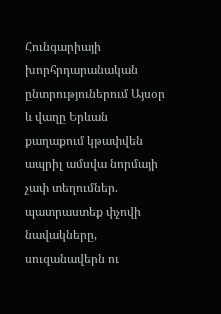Հունգարիայի խորհրդարանական ընտրություներում Այսօր և վաղը Երևան քաղաքում կթափվեն ապրիլ ամսվա նորմայի չափ տեղումներ. պատրաստեք փչովի նավակները, սուզանավերն ու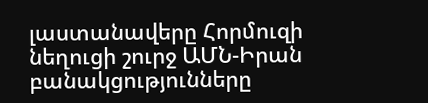լաստանավերը Հորմուզի նեղուցի շուրջ ԱՄՆ-Իրան բանակցությունները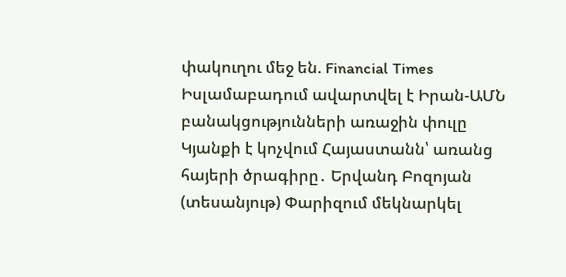փակուղու մեջ են. Financial Times Իսլամաբադում ավարտվել է Իրան-ԱՄՆ բանակցությունների առաջին փուլը Կյանքի է կոչվում Հայաստանն՝ առանց հայերի ծրագիրը․ Երվանդ Բոզոյան (տեսանյութ) Փարիզում մեկնարկել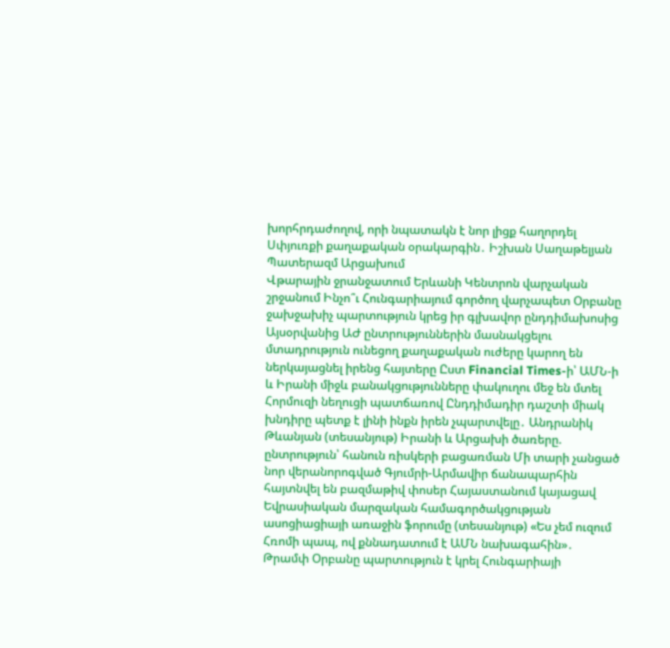խորհրդաժողով, որի նպատակն է նոր լիցք հաղորդել Սփյուռքի քաղաքական օրակարգին․ Իշխան Սաղաթելյան Պատերազմ Արցախում
Վթարային ջրանջատում Երևանի Կենտրոն վարչական շրջանում Ինչո՞ւ Հունգարիայում գործող վարչապետ Օրբանը ջախջախիչ պարտություն կրեց իր գլխավոր ընդդիմախոսից Այսօրվանից ԱԺ ընտրություններին մասնակցելու մտադրություն ունեցող քաղաքական ուժերը կարող են ներկայացնել իրենց հայտերը Ըստ Financial Times-ի՝ ԱՄՆ-ի և Իրանի միջև բանակցությունները փակուղու մեջ են մտել Հորմուզի նեղուցի պատճառով Ընդդիմադիր դաշտի միակ խնդիրը պետք է լինի ինքն իրեն չպարտվելը․ Անդրանիկ Թևանյան (տեսանյութ) Իրանի և Արցախի ծառերը. ընտրություն՝ հանուն ռիսկերի բացառման Մի տարի չանցած նոր վերանորոգված Գյումրի-Արմավիր ճանապարհին հայտնվել են բազմաթիվ փոսեր Հայաստանում կայացավ Եվրասիական մարզական համագործակցության ասոցիացիայի առաջին ֆորումը (տեսանյութ) «Ես չեմ ուզում Հռոմի պապ, ով քննադատում է ԱՄՆ նախագահին»․ Թրամփ Օրբանը պարտություն է կրել Հունգարիայի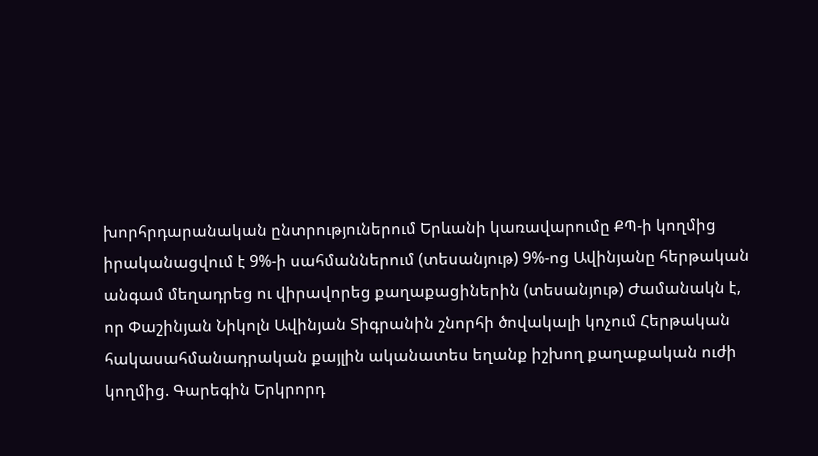խորհրդարանական ընտրություներում Երևանի կառավարումը ՔՊ-ի կողմից իրականացվում է 9%-ի սահմաններում (տեսանյութ) 9%-ոց Ավինյանը հերթական անգամ մեղադրեց ու վիրավորեց քաղաքացիներին (տեսանյութ) Ժամանակն է, որ Փաշինյան Նիկոլն Ավինյան Տիգրանին շնորհի ծովակալի կոչում Հերթական հակասահմանադրական քայլին ականատես եղանք իշխող քաղաքական ուժի կողմից. Գարեգին Երկրորդ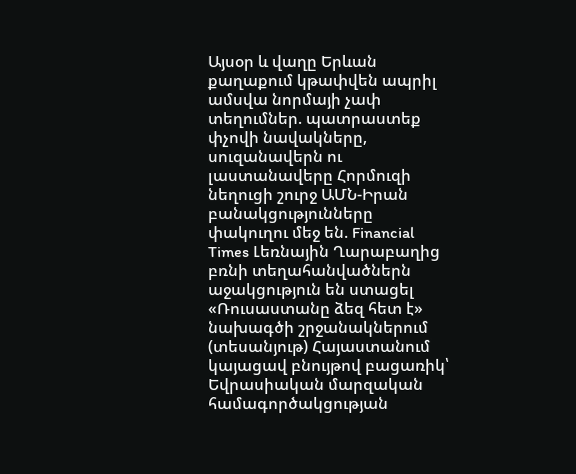Այսօր և վաղը Երևան քաղաքում կթափվեն ապրիլ ամսվա նորմայի չափ տեղումներ. պատրաստեք փչովի նավակները, սուզանավերն ու լաստանավերը Հորմուզի նեղուցի շուրջ ԱՄՆ-Իրան բանակցությունները փակուղու մեջ են. Financial Times Լեռնային Ղարաբաղից բռնի տեղահանվածներն աջակցություն են ստացել «Ռուսաստանը ձեզ հետ է» նախագծի շրջանակներում (տեսանյութ) Հայաստանում կայացավ բնույթով բացառիկ՝ Եվրասիական մարզական համագործակցության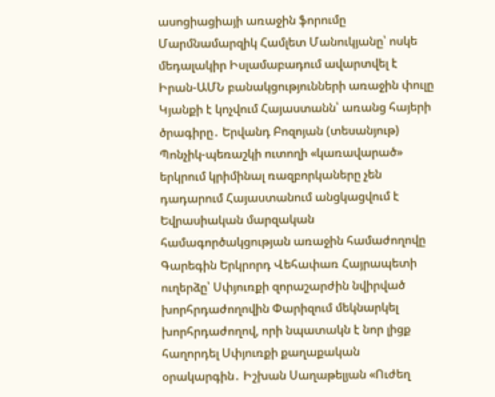ասոցիացիայի առաջին ֆորումը Մարմնամարզիկ Համլետ Մանուկյանը՝ ոսկե մեդալակիր Իսլամաբադում ավարտվել է Իրան-ԱՄՆ բանակցությունների առաջին փուլը Կյանքի է կոչվում Հայաստանն՝ առանց հայերի ծրագիրը․ Երվանդ Բոզոյան (տեսանյութ) Պոնչիկ-պեռաշկի ուտողի «կառավարած» երկրում կրիմինալ ռազբորկաները չեն դադարում Հայաստանում անցկացվում է Եվրասիական մարզական համագործակցության առաջին համաժողովը Գարեգին Երկրորդ Վեհափառ Հայրապետի ուղերձը՝ Սփյուռքի զորաշարժին նվիրված խորհրդաժողովին Փարիզում մեկնարկել խորհրդաժողով, որի նպատակն է նոր լիցք հաղորդել Սփյուռքի քաղաքական օրակարգին․ Իշխան Սաղաթելյան «Ուժեղ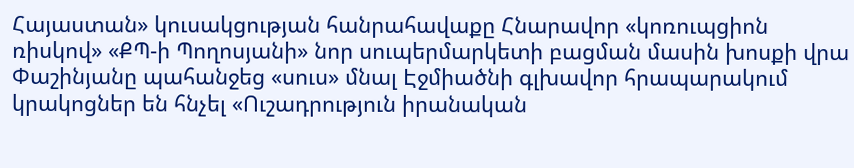Հայաստան» կուսակցության հանրահավաքը Հնարավոր «կոռուպցիոն ռիսկով» «ՔՊ-ի Պողոսյանի» նոր սուպերմարկետի բացման մասին խոսքի վրա Փաշինյանը պահանջեց «սուս» մնալ Էջմիածնի գլխավոր հրապարակում կրակոցներ են հնչել «Ուշադրություն իրանական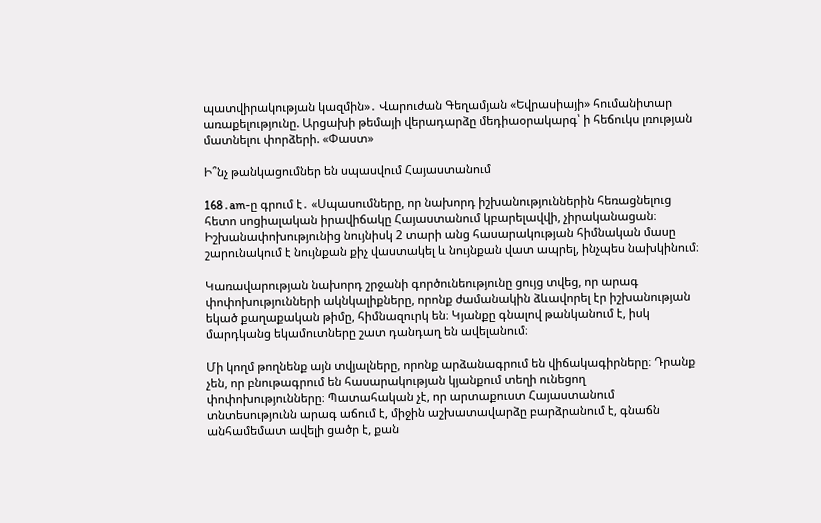պատվիրակության կազմին»․ Վարուժան Գեղամյան «Եվրասիայի» հումանիտար առաքելությունը. Արցախի թեմայի վերադարձը մեդիաօրակարգ՝ ի հեճուկս լռության մատնելու փորձերի. «Փաստ»

Ի՞նչ թանկացումներ են սպասվում Հայաստանում

168․am-ը գրում է․ «Սպասումները, որ նախորդ իշխանություններին հեռացնելուց հետո սոցիալական իրավիճակը Հայաստանում կբարելավվի, չիրականացան։ Իշխանափոխությունից նույնիսկ 2 տարի անց հասարակության հիմնական մասը շարունակում է նույնքան քիչ վաստակել և նույնքան վատ ապրել, ինչպես նախկինում։

Կառավարության նախորդ շրջանի գործունեությունը ցույց տվեց, որ արագ փոփոխությունների ակնկալիքները, որոնք ժամանակին ձևավորել էր իշխանության եկած քաղաքական թիմը, հիմնազուրկ են։ Կյանքը գնալով թանկանում է, իսկ մարդկանց եկամուտները շատ դանդաղ են ավելանում։

Մի կողմ թողնենք այն տվյալները, որոնք արձանագրում են վիճակագիրները։ Դրանք չեն, որ բնութագրում են հասարակության կյանքում տեղի ունեցող փոփոխությունները։ Պատահական չէ, որ արտաքուստ Հայաստանում տնտեսությունն արագ աճում է, միջին աշխատավարձը բարձրանում է, գնաճն անհամեմատ ավելի ցածր է, քան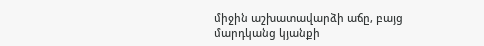միջին աշխատավարձի աճը, բայց մարդկանց կյանքի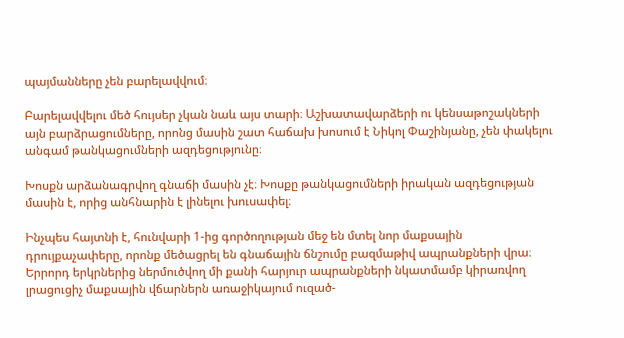պայմանները չեն բարելավվում։

Բարելավվելու մեծ հույսեր չկան նաև այս տարի։ Աշխատավարձերի ու կենսաթոշակների այն բարձրացումները, որոնց մասին շատ հաճախ խոսում է Նիկոլ Փաշինյանը, չեն փակելու անգամ թանկացումների ազդեցությունը։

Խոսքն արձանագրվող գնաճի մասին չէ։ Խոսքը թանկացումների իրական ազդեցության մասին է, որից անհնարին է լինելու խուսափել։

Ինչպես հայտնի է, հունվարի 1-ից գործողության մեջ են մտել նոր մաքսային դրույքաչափերը, որոնք մեծացրել են գնաճային ճնշումը բազմաթիվ ապրանքների վրա։ Երրորդ երկրներից ներմուծվող մի քանի հարյուր ապրանքների նկատմամբ կիրառվող լրացուցիչ մաքսային վճարներն առաջիկայում ուզած-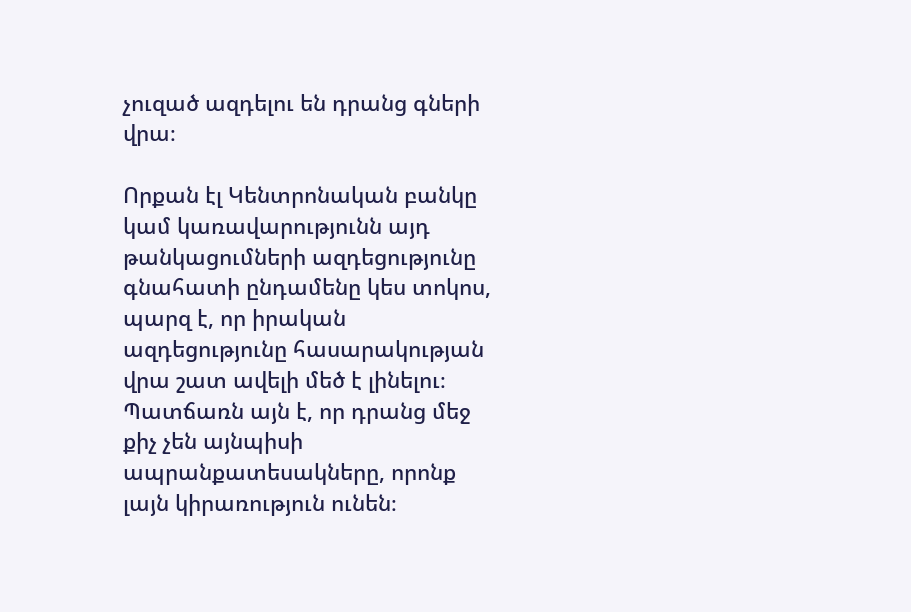չուզած ազդելու են դրանց գների վրա։

Որքան էլ Կենտրոնական բանկը կամ կառավարությունն այդ թանկացումների ազդեցությունը գնահատի ընդամենը կես տոկոս, պարզ է, որ իրական ազդեցությունը հասարակության վրա շատ ավելի մեծ է լինելու։ Պատճառն այն է, որ դրանց մեջ քիչ չեն այնպիսի ապրանքատեսակները, որոնք լայն կիրառություն ունեն։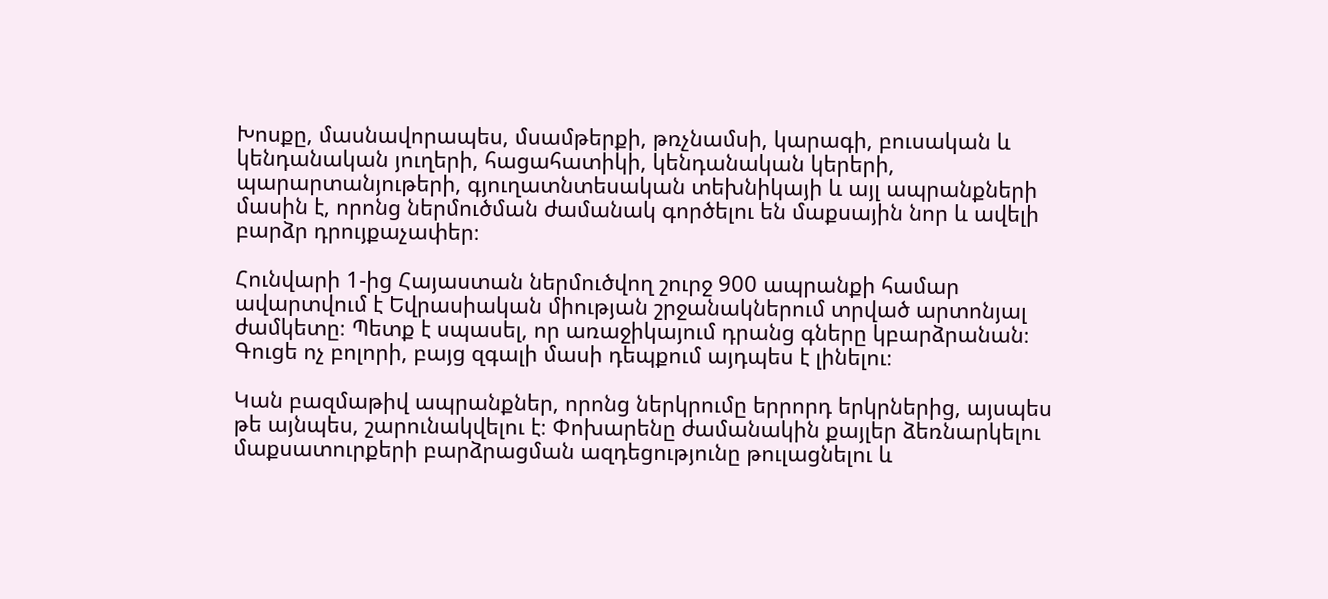Խոսքը, մասնավորապես, մսամթերքի, թռչնամսի, կարագի, բուսական և կենդանական յուղերի, հացահատիկի, կենդանական կերերի, պարարտանյութերի, գյուղատնտեսական տեխնիկայի և այլ ապրանքների մասին է, որոնց ներմուծման ժամանակ գործելու են մաքսային նոր և ավելի բարձր դրույքաչափեր։

Հունվարի 1-ից Հայաստան ներմուծվող շուրջ 900 ապրանքի համար ավարտվում է Եվրասիական միության շրջանակներում տրված արտոնյալ ժամկետը։ Պետք է սպասել, որ առաջիկայում դրանց գները կբարձրանան։ Գուցե ոչ բոլորի, բայց զգալի մասի դեպքում այդպես է լինելու։

Կան բազմաթիվ ապրանքներ, որոնց ներկրումը երրորդ երկրներից, այսպես թե այնպես, շարունակվելու է։ Փոխարենը ժամանակին քայլեր ձեռնարկելու մաքսատուրքերի բարձրացման ազդեցությունը թուլացնելու և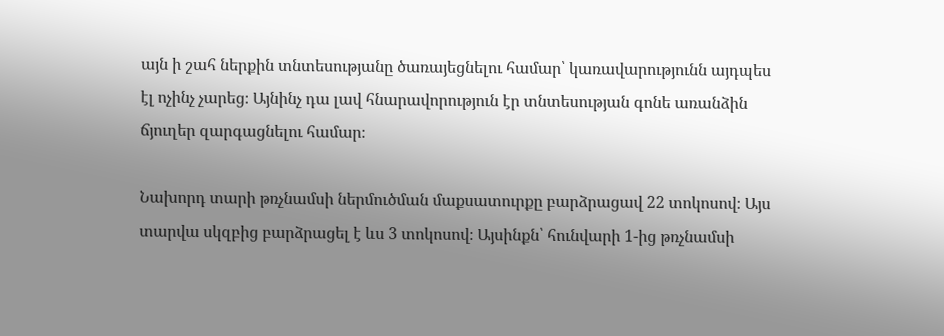այն ի շահ ներքին տնտեսությանը ծառայեցնելու համար՝ կառավարությունն այդպես էլ ոչինչ չարեց։ Այնինչ դա լավ հնարավորություն էր տնտեսության գոնե առանձին ճյուղեր զարգացնելու համար։

Նախորդ տարի թռչնամսի ներմուծման մաքսատուրքը բարձրացավ 22 տոկոսով։ Այս տարվա սկզբից բարձրացել է ևս 3 տոկոսով։ Այսինքն՝ հունվարի 1-ից թռչնամսի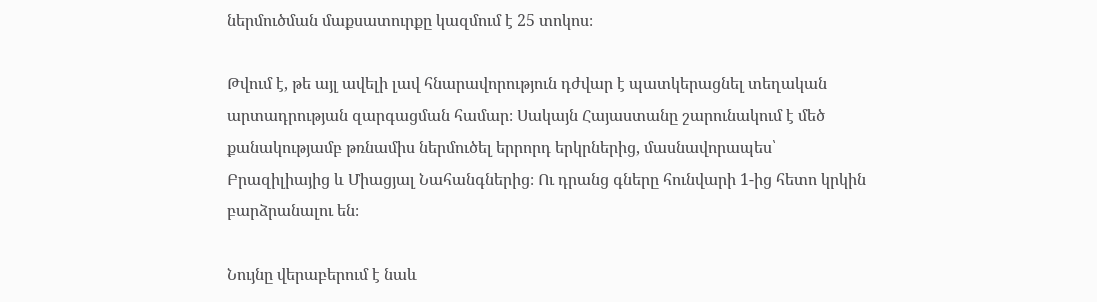ներմուծման մաքսատուրքը կազմում է 25 տոկոս։

Թվում է, թե այլ ավելի լավ հնարավորություն դժվար է պատկերացնել տեղական արտադրության զարգացման համար։ Սակայն Հայաստանը շարունակում է մեծ քանակությամբ թռնամիս ներմուծել երրորդ երկրներից, մասնավորապես՝ Բրազիլիայից և Միացյալ Նահանգներից։ Ու դրանց գները հունվարի 1-ից հետո կրկին բարձրանալու են։

Նույնը վերաբերում է նաև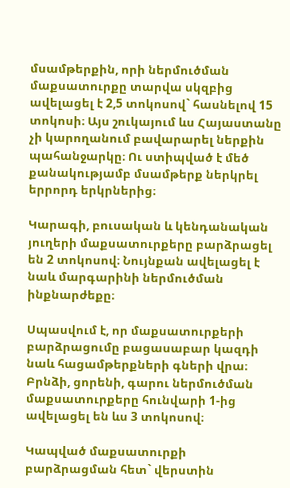մսամթերքին, որի ներմուծման մաքսատուրքը տարվա սկզբից ավելացել է 2,5 տոկոսով` հասնելով 15 տոկոսի։ Այս շուկայում ևս Հայաստանը չի կարողանում բավարարել ներքին պահանջարկը։ Ու ստիպված է մեծ քանակությամբ մսամթերք ներկրել երրորդ երկրներից։

Կարագի, բուսական և կենդանական յուղերի մաքսատուրքերը բարձրացել են 2 տոկոսով։ Նույնքան ավելացել է նաև մարգարինի ներմուծման ինքնարժեքը։

Սպասվում է, որ մաքսատուրքերի բարձրացումը բացասաբար կազդի նաև հացամթերքների գների վրա։ Բրնձի, ցորենի, գարու ներմուծման մաքսատուրքերը հունվարի 1-ից ավելացել են ևս 3 տոկոսով։

Կապված մաքսատուրքի բարձրացման հետ` վերստին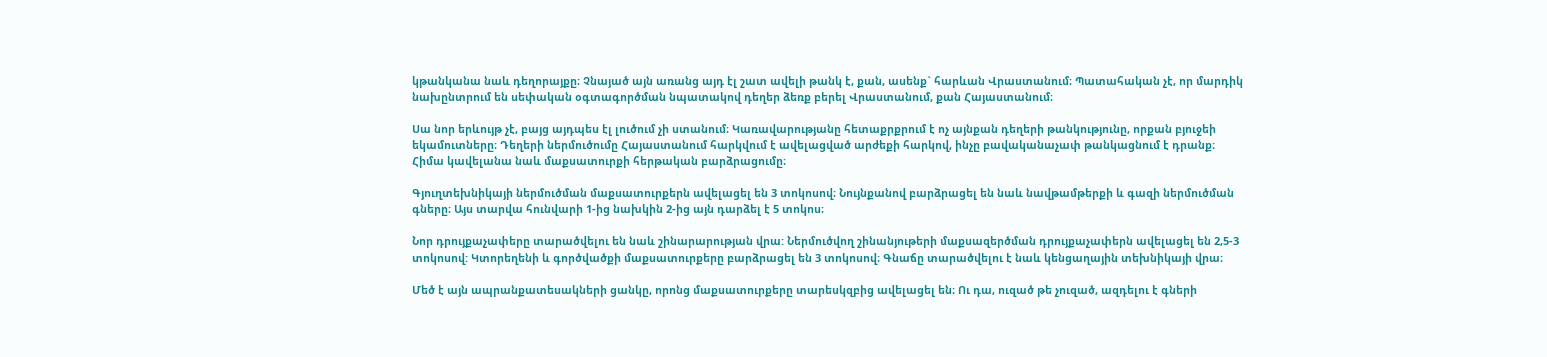կթանկանա նաև դեղորայքը։ Չնայած այն առանց այդ էլ շատ ավելի թանկ է, քան, ասենք` հարևան Վրաստանում։ Պատահական չէ, որ մարդիկ նախընտրում են սեփական օգտագործման նպատակով դեղեր ձեռք բերել Վրաստանում, քան Հայաստանում։

Սա նոր երևույթ չէ, բայց այդպես էլ լուծում չի ստանում։ Կառավարությանը հետաքրքրում է ոչ այնքան դեղերի թանկությունը, որքան բյուջեի եկամուտները։ Դեղերի ներմուծումը Հայաստանում հարկվում է ավելացված արժեքի հարկով, ինչը բավականաչափ թանկացնում է դրանք։ Հիմա կավելանա նաև մաքսատուրքի հերթական բարձրացումը։

Գյուղտեխնիկայի ներմուծման մաքսատուրքերն ավելացել են 3 տոկոսով։ Նույնքանով բարձրացել են նաև նավթամթերքի և գազի ներմուծման գները։ Այս տարվա հունվարի 1-ից նախկին 2-ից այն դարձել է 5 տոկոս։

Նոր դրույքաչափերը տարածվելու են նաև շինարարության վրա: Ներմուծվող շինանյութերի մաքսազերծման դրույքաչափերն ավելացել են 2,5-3 տոկոսով: Կտորեղենի և գործվածքի մաքսատուրքերը բարձրացել են 3 տոկոսով։ Գնաճը տարածվելու է նաև կենցաղային տեխնիկայի վրա։

Մեծ է այն ապրանքատեսակների ցանկը, որոնց մաքսատուրքերը տարեսկզբից ավելացել են։ Ու դա, ուզած թե չուզած, ազդելու է գների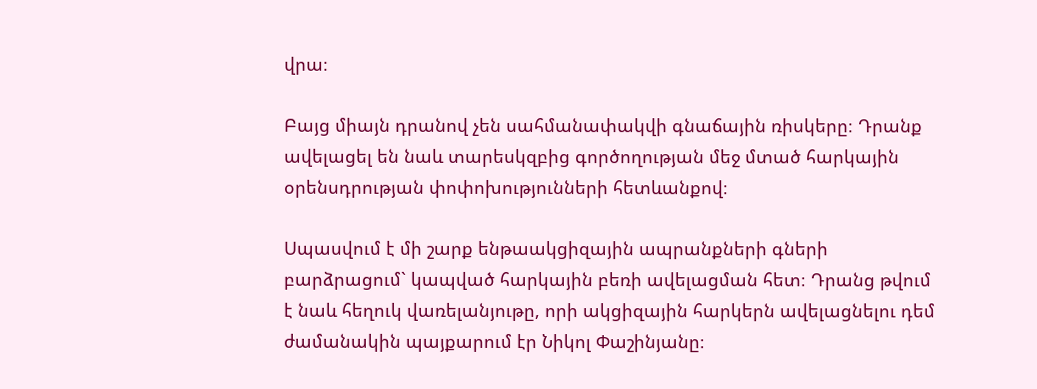վրա։

Բայց միայն դրանով չեն սահմանափակվի գնաճային ռիսկերը։ Դրանք ավելացել են նաև տարեսկզբից գործողության մեջ մտած հարկային օրենսդրության փոփոխությունների հետևանքով։

Սպասվում է մի շարք ենթաակցիզային ապրանքների գների բարձրացում` կապված հարկային բեռի ավելացման հետ։ Դրանց թվում է նաև հեղուկ վառելանյութը, որի ակցիզային հարկերն ավելացնելու դեմ ժամանակին պայքարում էր Նիկոլ Փաշինյանը։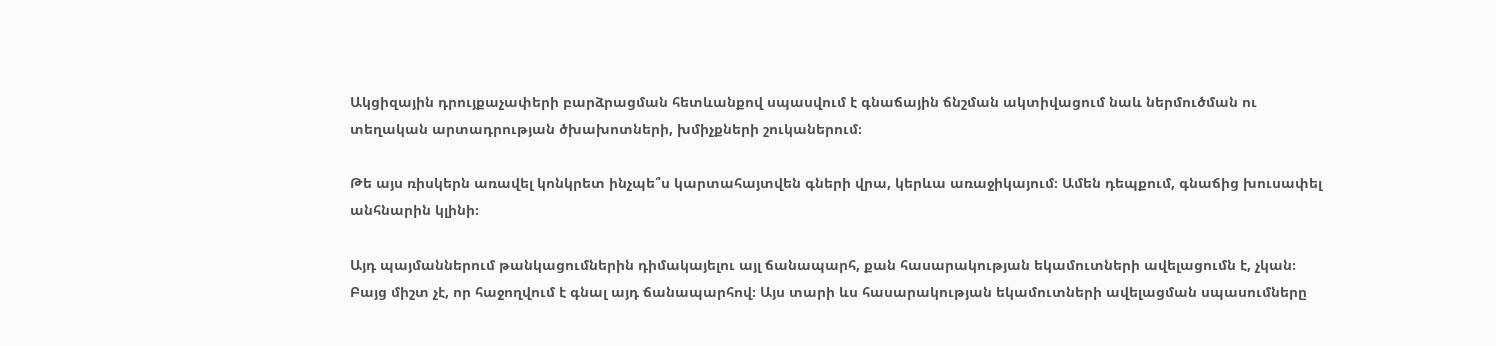Ակցիզային դրույքաչափերի բարձրացման հետևանքով սպասվում է գնաճային ճնշման ակտիվացում նաև ներմուծման ու տեղական արտադրության ծխախոտների, խմիչքների շուկաներում։

Թե այս ռիսկերն առավել կոնկրետ ինչպե՞ս կարտահայտվեն գների վրա, կերևա առաջիկայում։ Ամեն դեպքում, գնաճից խուսափել անհնարին կլինի։

Այդ պայմաններում թանկացումներին դիմակայելու այլ ճանապարհ, քան հասարակության եկամուտների ավելացումն է, չկան։ Բայց միշտ չէ, որ հաջողվում է գնալ այդ ճանապարհով։ Այս տարի ևս հասարակության եկամուտների ավելացման սպասումները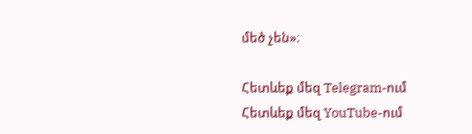մեծ չեն»։

Հետևեք մեզ Telegram-ում
Հետևեք մեզ YouTube-ում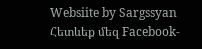Websiite by Sargssyan
Հետևեք մեզ Facebook-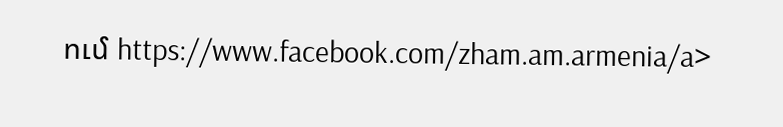ում https://www.facebook.com/zham.am.armenia/a>